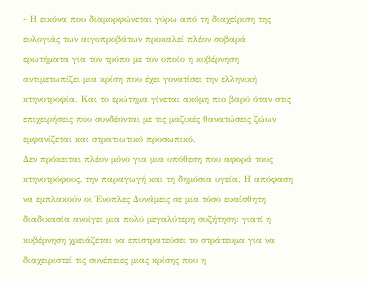- Η εικόνα που διαμορφώνεται γύρω από τη διαχείριση της ευλογιάς των αιγοπροβάτων προκαλεί πλέον σοβαρά ερωτήματα για τον τρόπο με τον οποίο η κυβέρνηση αντιμετωπίζει μια κρίση που έχει γονατίσει την ελληνική κτηνοτροφία. Και το ερώτημα γίνεται ακόμη πιο βαρύ όταν στις επιχειρήσεις που συνδέονται με τις μαζικές θανατώσεις ζώων εμφανίζεται και στρατιωτικό προσωπικό.
Δεν πρόκειται πλέον μόνο για μια υπόθεση που αφορά τους κτηνοτρόφους, την παραγωγή και τη δημόσια υγεία. Η απόφαση να εμπλακούν οι Ένοπλες Δυνάμεις σε μια τόσο ευαίσθητη διαδικασία ανοίγει μια πολύ μεγαλύτερη συζήτηση: γιατί η κυβέρνηση χρειάζεται να επιστρατεύσει το στράτευμα για να διαχειριστεί τις συνέπειες μιας κρίσης που η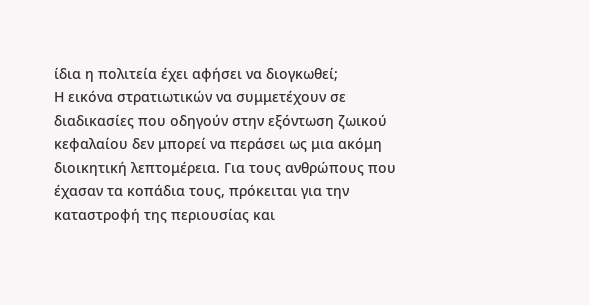ίδια η πολιτεία έχει αφήσει να διογκωθεί;
Η εικόνα στρατιωτικών να συμμετέχουν σε διαδικασίες που οδηγούν στην εξόντωση ζωικού κεφαλαίου δεν μπορεί να περάσει ως μια ακόμη διοικητική λεπτομέρεια. Για τους ανθρώπους που έχασαν τα κοπάδια τους, πρόκειται για την καταστροφή της περιουσίας και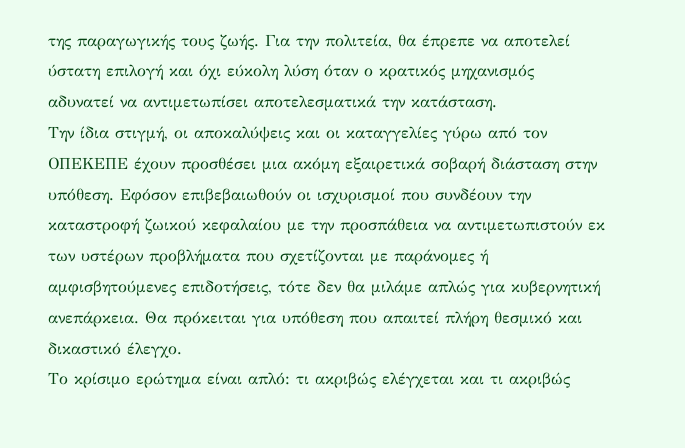της παραγωγικής τους ζωής. Για την πολιτεία, θα έπρεπε να αποτελεί ύστατη επιλογή και όχι εύκολη λύση όταν ο κρατικός μηχανισμός αδυνατεί να αντιμετωπίσει αποτελεσματικά την κατάσταση.
Την ίδια στιγμή, οι αποκαλύψεις και οι καταγγελίες γύρω από τον ΟΠΕΚΕΠΕ έχουν προσθέσει μια ακόμη εξαιρετικά σοβαρή διάσταση στην υπόθεση. Εφόσον επιβεβαιωθούν οι ισχυρισμοί που συνδέουν την καταστροφή ζωικού κεφαλαίου με την προσπάθεια να αντιμετωπιστούν εκ των υστέρων προβλήματα που σχετίζονται με παράνομες ή αμφισβητούμενες επιδοτήσεις, τότε δεν θα μιλάμε απλώς για κυβερνητική ανεπάρκεια. Θα πρόκειται για υπόθεση που απαιτεί πλήρη θεσμικό και δικαστικό έλεγχο.
Το κρίσιμο ερώτημα είναι απλό: τι ακριβώς ελέγχεται και τι ακριβώς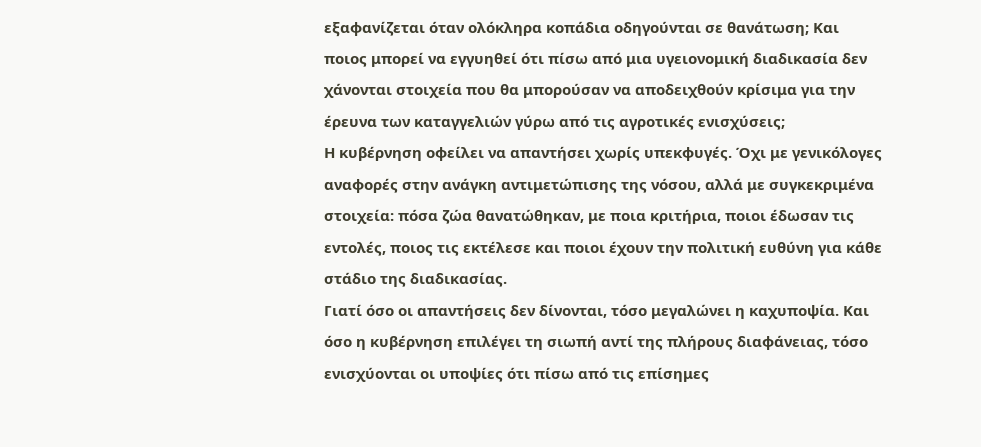εξαφανίζεται όταν ολόκληρα κοπάδια οδηγούνται σε θανάτωση; Και ποιος μπορεί να εγγυηθεί ότι πίσω από μια υγειονομική διαδικασία δεν χάνονται στοιχεία που θα μπορούσαν να αποδειχθούν κρίσιμα για την έρευνα των καταγγελιών γύρω από τις αγροτικές ενισχύσεις;
Η κυβέρνηση οφείλει να απαντήσει χωρίς υπεκφυγές. Όχι με γενικόλογες αναφορές στην ανάγκη αντιμετώπισης της νόσου, αλλά με συγκεκριμένα στοιχεία: πόσα ζώα θανατώθηκαν, με ποια κριτήρια, ποιοι έδωσαν τις εντολές, ποιος τις εκτέλεσε και ποιοι έχουν την πολιτική ευθύνη για κάθε στάδιο της διαδικασίας.
Γιατί όσο οι απαντήσεις δεν δίνονται, τόσο μεγαλώνει η καχυποψία. Και όσο η κυβέρνηση επιλέγει τη σιωπή αντί της πλήρους διαφάνειας, τόσο ενισχύονται οι υποψίες ότι πίσω από τις επίσημες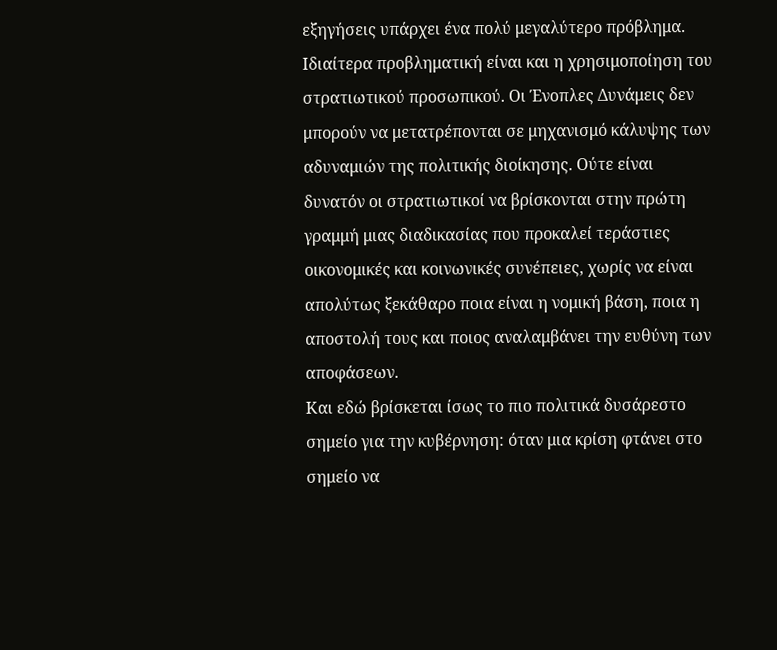εξηγήσεις υπάρχει ένα πολύ μεγαλύτερο πρόβλημα.
Ιδιαίτερα προβληματική είναι και η χρησιμοποίηση του στρατιωτικού προσωπικού. Οι Ένοπλες Δυνάμεις δεν μπορούν να μετατρέπονται σε μηχανισμό κάλυψης των αδυναμιών της πολιτικής διοίκησης. Ούτε είναι δυνατόν οι στρατιωτικοί να βρίσκονται στην πρώτη γραμμή μιας διαδικασίας που προκαλεί τεράστιες οικονομικές και κοινωνικές συνέπειες, χωρίς να είναι απολύτως ξεκάθαρο ποια είναι η νομική βάση, ποια η αποστολή τους και ποιος αναλαμβάνει την ευθύνη των αποφάσεων.
Και εδώ βρίσκεται ίσως το πιο πολιτικά δυσάρεστο σημείο για την κυβέρνηση: όταν μια κρίση φτάνει στο σημείο να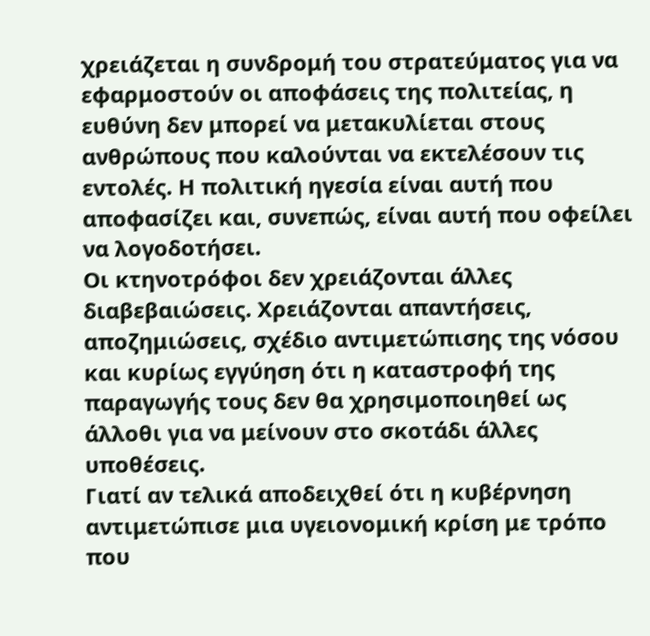χρειάζεται η συνδρομή του στρατεύματος για να εφαρμοστούν οι αποφάσεις της πολιτείας, η ευθύνη δεν μπορεί να μετακυλίεται στους ανθρώπους που καλούνται να εκτελέσουν τις εντολές. Η πολιτική ηγεσία είναι αυτή που αποφασίζει και, συνεπώς, είναι αυτή που οφείλει να λογοδοτήσει.
Οι κτηνοτρόφοι δεν χρειάζονται άλλες διαβεβαιώσεις. Χρειάζονται απαντήσεις, αποζημιώσεις, σχέδιο αντιμετώπισης της νόσου και κυρίως εγγύηση ότι η καταστροφή της παραγωγής τους δεν θα χρησιμοποιηθεί ως άλλοθι για να μείνουν στο σκοτάδι άλλες υποθέσεις.
Γιατί αν τελικά αποδειχθεί ότι η κυβέρνηση αντιμετώπισε μια υγειονομική κρίση με τρόπο που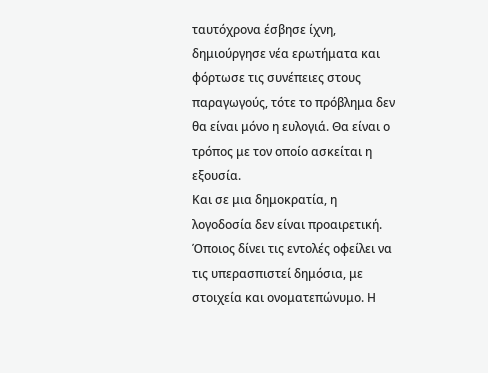ταυτόχρονα έσβησε ίχνη, δημιούργησε νέα ερωτήματα και φόρτωσε τις συνέπειες στους παραγωγούς, τότε το πρόβλημα δεν θα είναι μόνο η ευλογιά. Θα είναι ο τρόπος με τον οποίο ασκείται η εξουσία.
Και σε μια δημοκρατία, η λογοδοσία δεν είναι προαιρετική. Όποιος δίνει τις εντολές οφείλει να τις υπερασπιστεί δημόσια, με στοιχεία και ονοματεπώνυμο. Η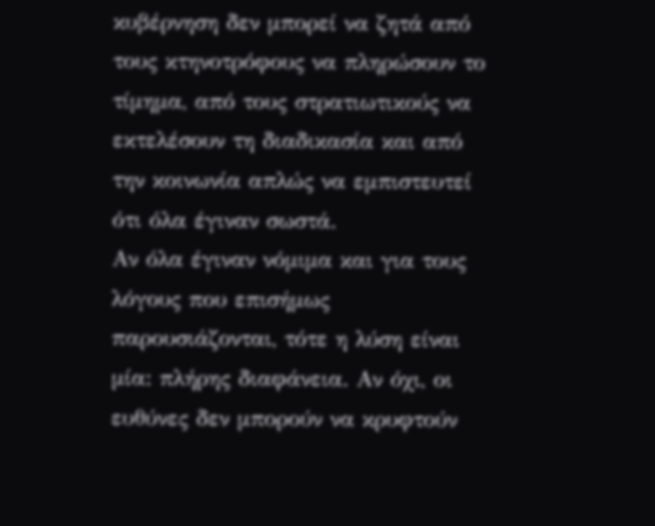κυβέρνηση δεν μπορεί να ζητά από τους κτηνοτρόφους να πληρώσουν το τίμημα, από τους στρατιωτικούς να εκτελέσουν τη διαδικασία και από την κοινωνία απλώς να εμπιστευτεί ότι όλα έγιναν σωστά.
Αν όλα έγιναν νόμιμα και για τους λόγους που επισήμως παρουσιάζονται, τότε η λύση είναι μία: πλήρης διαφάνεια. Αν όχι, οι ευθύνες δεν μπορούν να κρυφτούν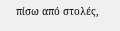πίσω από στολές,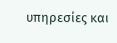υπηρεσίες και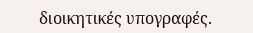διοικητικές υπογραφές.